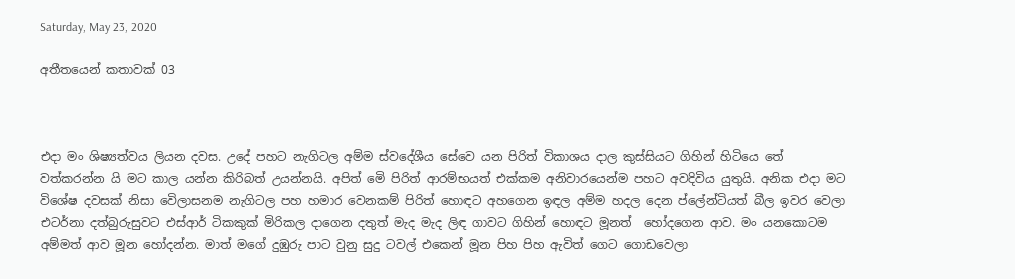Saturday, May 23, 2020

අතීතයෙන් කතාවක් 03



එදා මං ශිෂ්‍යත්වය ලියන දවස. උදේ පහට නැගිටල අම්ම ස්වදේශීය සේවෙ යන පිරිත් විකාශය දාල කුස්සියට ගිහින් හිටියෙ තේ වත්කරන්න යි මට කාල යන්න කිරිබත් උයන්නයි. අපිත් මෙි පිරිත් ආරම්භයත් එක්කම අනිවාරයෙන්ම පහට අවදිවිය යුතුයි. අනික එදා මට විශේෂ දවසක් නිසා වෙිලාසනම නැගිටල පහ හමාර වෙනකම් පිරිත් හොඳට අහගෙන ඉඳල අම්ම හදල දෙන ප්ලේන්ටියත් බීල ඉවර වෙලා එටර්නා දත්බුරුසුවට එස්ආර් ටිකකුක් මිරිකල දාගෙන දතුත් මැද මැද ලිඳ ගාවට ගිහින් හොඳට මූනත්  හෝදගෙන ආව. මං යනකොටම අම්මත් ආව මූන හෝදන්න. මාත් මගේ දුඹුරු පාට වුනු සුදු ටවල් එකෙන් මූන පිහ පිහ ඇවිත් ගෙට ගොඩවෙලා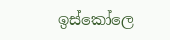ඉස්කෝලෙ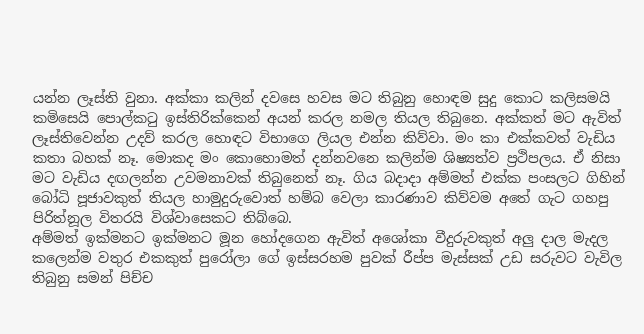යන්න ලෑස්ති වුනා. අක්කා කලින් දවසෙ හවස මට තිබුනු හොඳම සුදු කොට කලිසමයි කමිසෙයි පොල්කටු ඉස්තිරික්කෙන් අයන් කරල නමල තියල තිබුනෙ. අක්කත් මට ඇවිත් ලෑස්තිවෙන්න උදව් කරල හොඳට විභාගෙ ලියල එන්න කිව්වා. මං කා එක්කවත් වැඩිය කතා බහක් නෑ. මොකද මං කොහොමත් දන්නවනෙ කලින්ම ශිෂ්‍යත්ව ප්‍රථිපලය. ඒ නිසා මට වැඩිය දඟලන්න උවමනාවක් තිබුනෙත් නෑ. ගිය බදාදා අම්මත් එක්ක පංසලට ගිහින් බෝධි පූජාවකුත් තියල හාමුදුරුවොත් හම්බ වෙලා කාරණාව කිව්වම අතේ ගැට ගහපු පිරිත්නූල විතරයි විශ්වාසෙකට තිබ්බෙ.
අම්මත් ඉක්මනට ඉක්මනට මූන හෝදගෙන ඇවිත් අශෝකා වීදුරුවකුත් අලු දාල මැදල කලෙන්ම වතුර එකකුත් පුරෝලා ගේ ඉස්සරහම පුවක් රීප්ප මැස්සක් උඩ සරුවට වැවිල තිබුනු සමන් පිච්ච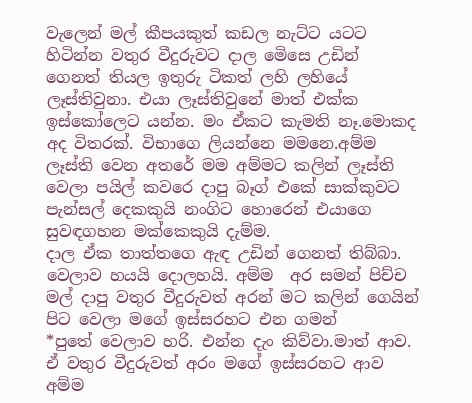වැලෙන් මල් කීපයකුත් කඩල නැට්ට යටට හිටින්න වතුර වීදුරුවට දාල මෙිසෙ උඩින් ගෙනත් තියල ඉතුරු ටිකත් ලහි ලහියේ ලෑස්තිවුනා. එයා ලෑස්තිවුනේ මාත් එක්ක ඉස්කෝලෙට යන්න. මං ඒකට කැමති නෑ.මොකද අද විතරක්. විභාගෙ ලියන්නෙ මමනෙ.අම්ම ලෑස්ති වෙන අතරේ මම අම්මට කලින් ලෑස්ති වෙලා පයිල් කවරෙ දාපු බෑග් එකේ සාක්කුවට පැන්සල් දෙකකුයි නංගිට හොරෙන් එයාගෙ සුවඳගහන මක්කෙකුයි දැම්ම.
දාල ඒක තාත්තගෙ ඇඳ උඩින් ගෙනත් තිබ්බා.
වෙලාව හයයි දොලහයි. අම්ම  අර සමන් පිච්ච මල් දාපු වතුර වීදුරුවත් අරන් මට කලින් ගෙයින් පිට වෙලා මගේ ඉස්සරහට එන ගමන්
*පුතේ වෙලාව හරි. එන්න දැං කිව්වා.මාත් ආව. ඒ වතුර වීදුරුවත් අරං මගේ ඉස්සරහට ආව අම්ම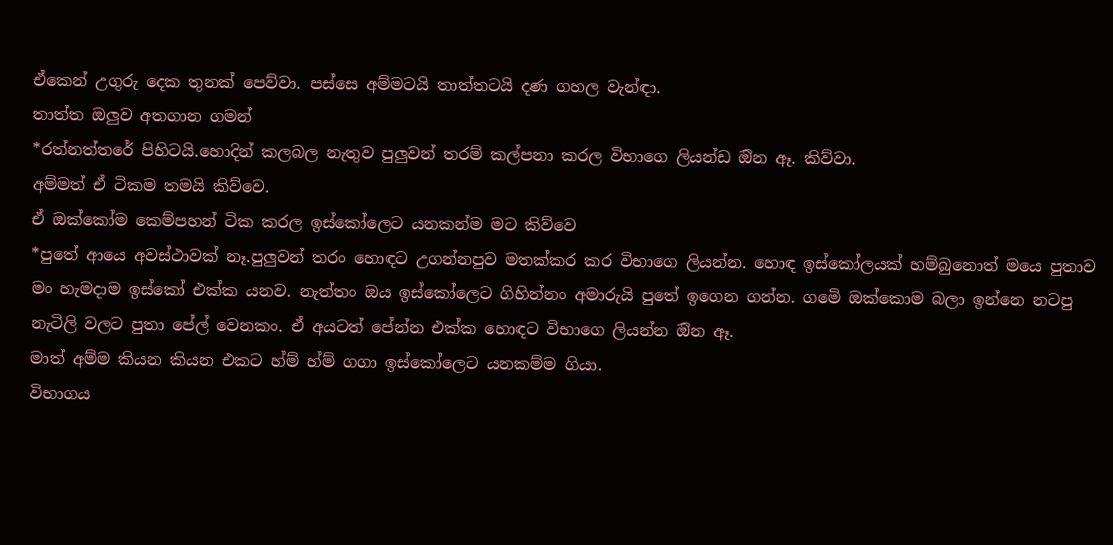ඒකෙන් උගුරු දෙක තුනක් පෙව්වා. පස්සෙ අම්මටයි තාත්තටයි දණ ගහල වැන්ඳා.
තාත්ත ඔලුව අතගාන ගමන්
*රත්නත්තරේ පිහිටයි.හොදින් කලබල නැතුව පුලුවන් තරම් කල්පනා කරල විභාගෙ ලියන්ඩ ඔින ඈ. කිව්වා.
අම්මත් ඒ ටිකම තමයි කිව්වෙ.
ඒ ඔක්කෝම කෙම්පහන් ටික කරල ඉස්කෝලෙට යනකන්ම මට කිව්වෙ
*පුතේ ආයෙ අවස්ථාවක් නෑ.පුලුවන් තරං හොඳට උගන්නපුව මතක්කර කර විභාගෙ ලියන්න. හොඳ ඉස්කෝලයක් හම්බුනොත් මයෙ පුතාව මං හැමදාම ඉස්කෝ එක්ක යනව. නැත්තං ඔය ඉස්කෝලෙට ගිහින්නං අමාරුයි පුතේ ඉගෙන ගන්න. ගමෙි ඔක්කොම බලා ඉන්නෙ නටපු නැටිලි වලට පුතා පේල් වෙනකං. ඒ අයටත් පේන්න එක්ක හොඳට විභාගෙ ලියන්න ඔින ඈ.
මාත් අම්ම කියන කියන එකට හ්ම් හ්ම් ගගා ඉස්කෝලෙට යනකම්ම ගියා.
විභාගය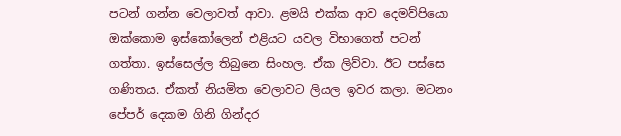පටන් ගන්න වෙලාවත් ආවා. ළමයි එක්ක ආව දෙමව්පියො ඔක්කොම ඉස්කෝලෙන් එළියට යවල විභාගෙත් පටන් ගත්තා. ඉස්සෙල්ල තිබුනෙ සිංහල. ඒක ලිව්වා. ඊට පස්සෙ ගණිතය. ඒකත් නියමිත වෙලාවට ලියල ඉවර කලා. මටනං පේපර් දෙකම ගිනි ගින්දර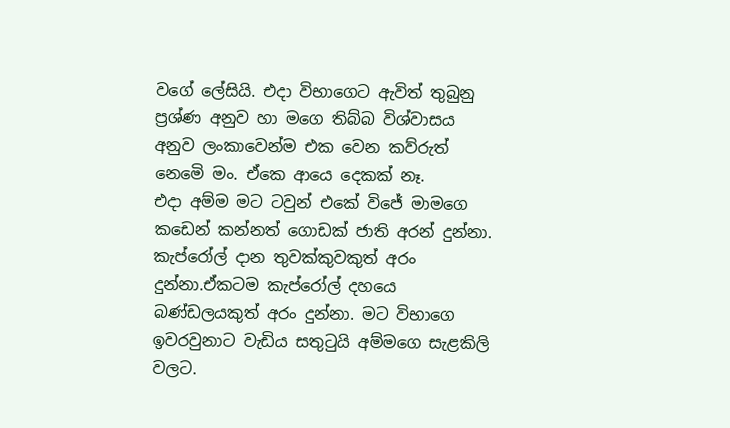වගේ ලේසියි. එදා විභාගෙට ඇවිත් තුබුනු ප්‍රශ්ණ අනුව හා මගෙ තිබ්බ විශ්වාසය අනුව ලංකාවෙන්ම එක වෙන කව්රුත් නෙමෙි මං. ඒකෙ ආයෙ දෙකක් නෑ.
එදා අම්ම මට ටවුන් එකේ විජේ මාමගෙ කඩෙන් කන්නත් ගොඩක් ජාති අරන් දුන්නා. කැප්රෝල් දාන තුවක්කුවකුත් අරං දුන්නා.ඒකටම කැප්රෝල් දහයෙ බණ්ඩලයකුත් අරං දුන්නා. මට විභාගෙ ඉවරවුනාට වැඩිය සතුටුයි අම්මගෙ සැළකිලි වලට.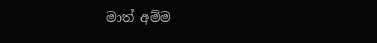මාත් අම්ම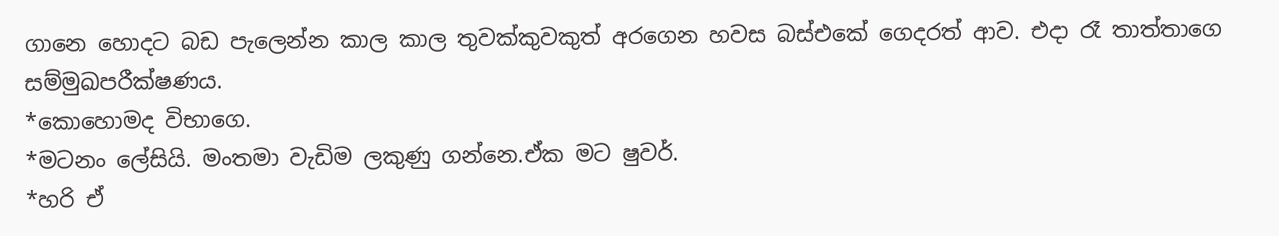ගානෙ හොදට බඩ පැලෙන්න කාල කාල තුවක්කුවකුත් අරගෙන හවස බස්එකේ ගෙදරත් ආව. එදා රෑ තාත්තාගෙ සම්මුඛපරීක්ෂණය.
*කොහොමද විභාගෙ.
*මටනං ලේසියි. මංතමා වැඩිම ලකුණු ගන්නෙ.ඒක මට ෂුවර්.
*හරි ඒ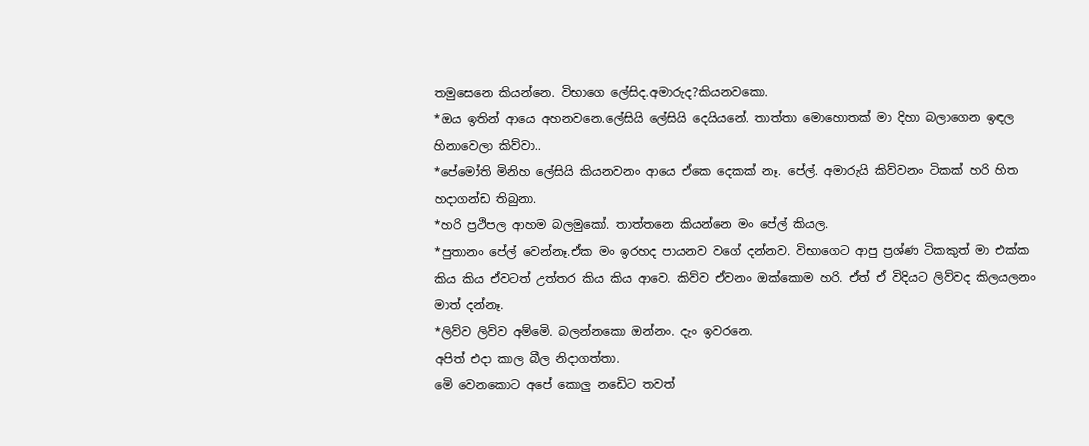තමුසෙනෙ කියන්නෙ. විභාගෙ ලේසිද.අමාරුද?කියනවකො.
*ඔය ඉතින් ආයෙ අහනවනෙ.ලේසියි ලේසියි දෙයියනේ. තාත්තා මොහොතක් මා දිහා බලාගෙන ඉඳල හිනාවෙලා කිව්වා..
*පේමෝති මිනිහ ලේසියි කියනවනං ආයෙ ඒකෙ දෙකක් නෑ. පේල්. අමාරුයි කිව්වනං ටිකක් හරි හිත හදාගන්ඩ තිබුනා.
*හරි ප්‍රථිපල ආහම බලමුකෝ. තාත්තනෙ කියන්නෙ මං පේල් කියල.
*පුතානං පේල් වෙන්නෑ.ඒක මං ඉරහද පායනව වගේ දන්නව. විභාගෙට ආපු ප්‍රශ්ණ ටිකකුත් මා එක්ක කිය කිය ඒවටත් උත්තර කිය කිය ආවෙ. කිව්ව ඒවනං ඔක්කොම හරි. ඒත් ඒ විදියට ලිව්වද කිලයලනං මාත් දන්නෑ.
*ලිව්ව ලිව්ව අම්මෙි. බලන්නකො ඔන්නං. දැං ඉවරනෙ.
අපිත් එදා කාල බීල නිදාගත්තා.
මෙි වෙනකොට අපේ කොලු නඩෙිට තවත්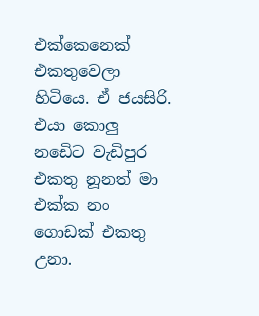එක්කෙනෙක් එකතුවෙලා හිටියෙ. ඒ ජයසිරි. එයා කොලු නඩෙිට වැඩිපුර එකතු නූනත් මා එක්ක නං ගොඩක් එකතු උනා.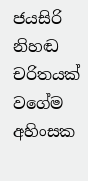ජයසිරි නිහඬ චරිතයක් වගේම අහිංසක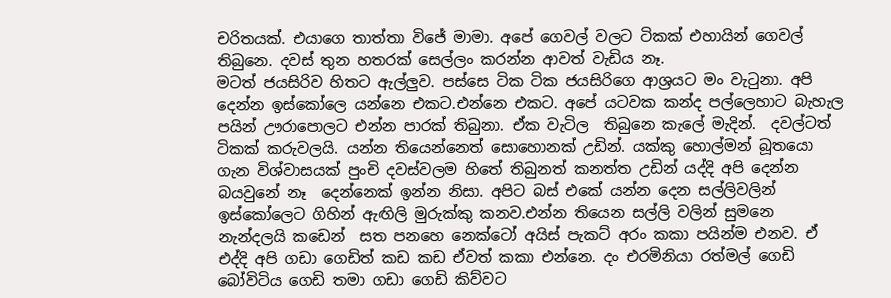චරිතයක්. එයාගෙ තාත්තා විජේ මාමා. අපේ ගෙවල් වලට ටිකක් එහායින් ගෙවල් තිබුනෙ. දවස් තුන හතරක් සෙල්ලං කරන්න ආවත් වැඩිය නෑ.
මටත් ජයසිරිව හිතට ඇල්ලුව. පස්සෙ ටික ටික ජයසිරිගෙ ආශ්‍රයට මං වැටුනා. අපි දෙන්න ඉස්කෝලෙ යන්නෙ එකට.එන්නෙ එකට. අපේ යටවක කන්ද පල්ලෙහාට බැහැල පයින් ඌරාපොලට එන්න පාරක් තිබුනා. ඒක වැටිල  තිබුනෙ කැලේ මැදින්.  දවල්ටත් ටිකක් කරුවලයි. යන්න තියෙන්නෙත් සොහොනක් උඩින්. යක්කු හොල්මන් බූතයො ගැන විශ්වාසයක් පුංචි දවස්වලම හිතේ තිබුනත් කනත්ත උඩින් යද්දි අපි දෙන්න බයවුනේ නෑ  දෙන්නෙක් ඉන්න නිසා. අපිට බස් එකේ යන්න දෙන සල්ලිවලින් ඉස්කෝලෙට ගිහින් ඇඟිලි මුරුක්කු කනව.එන්න තියෙන සල්ලි වලින් සුමනෙ නැන්දලයි කඩෙන්  සත පනහෙ නෙක්ටෝ අයිස් පැකට් අරං කකා පයින්ම එනව. ඒ එද්දි අපි ගඩා ගෙඩිත් කඩ කඩ ඒවත් කකා එන්නෙ. දං එරමිනියා රත්මල් ගෙඩි බෝවිටිය ගෙඩි තමා ගඩා ගෙඩි කිව්වට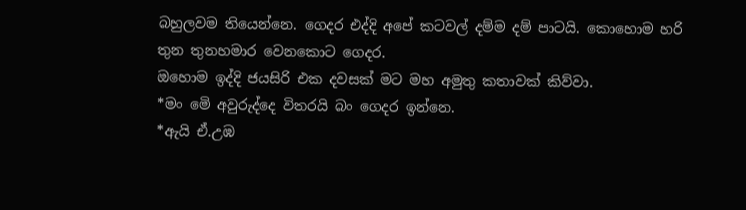බහුලවම තියෙන්නෙ. ගෙදර එද්දි අපේ කටවල් දම්ම දම් පාටයි. කොහොම හරි තුන තුනහමාර වෙනකොට ගෙදර.
ඔහොම ඉද්දි ජයසිරි එක දවසක් මට මහ අමුතු කතාවක් කිව්වා.
*මං මෙි අවුරුද්දෙ විතරයි බං ගෙදර ඉන්නෙ.
*ඇයි ඒ.උඹ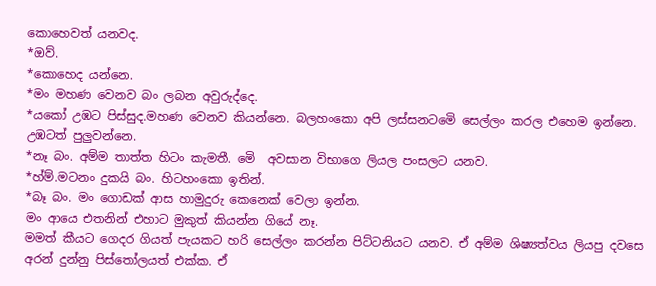කොහෙවත් යනවද.
*ඔව්.
*කොහෙද යන්නෙ.
*මං මහණ වෙනව බං ලබන අවුරුද්දෙ.
*යකෝ උඹට පිස්සුද.මහණ වෙනව කියන්නෙ. බලහංකො අපි ලස්සනටමෙි සෙල්ලං කරල එහෙම ඉන්නෙ. උඹටත් පුලුවන්නෙ.
*නෑ බං. අම්ම තාත්ත හිටං කැමතී. මෙි  අවසාන විභාගෙ ලියල පංසලට යනව.
*හ්ම්.මටනං දුකයි බං. හිටහංකො ඉතින්.
*බෑ බං. මං ගොඩක් ආස හාමුදුරු කෙනෙක් වෙලා ඉන්න.
මං ආයෙ එතනින් එහාට මුකුත් කියන්න ගියේ නෑ.
මමත් කීයට ගෙදර ගියත් පැයකට හරි සෙල්ලං කරන්න පිට්ටනියට යනව. ඒ අම්ම ශිෂ්‍යත්වය ලියපු දවසෙ අරන් දුන්නු පිස්තෝලයත් එක්ක. ඒ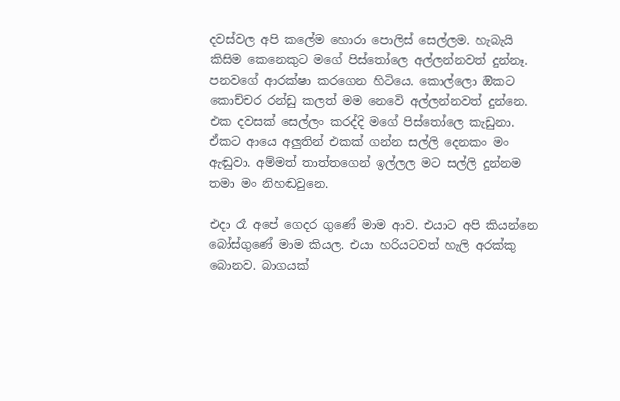දවස්වල අපි කලේම හොරා පොලිස් සෙල්ලම. හැබැයි කිසිම කෙනෙකුට මගේ පිස්තෝලෙ අල්ලන්නවත් දුන්නෑ. පනවගේ ආරක්ෂා කරගෙන හිටියෙ. කොල්ලො ඔිකට කොච්චර රන්ඩු කලත් මම නෙවෙි අල්ලන්නවත් දුන්නෙ. එක දවසක් සෙල්ලං කරද්දි මගේ පිස්තෝලෙ කැඩුනා. ඒකට ආයෙ අලුතින් එකක් ගන්න සල්ලි දෙනකං මං ඇඬුවා. අම්මත් තාත්තගෙන් ඉල්ලල මට සල්ලි දුන්නම තමා මං නිහඬවුනෙ.

එදා රෑ අපේ ගෙදර ගුණේ මාම ආව. එයාට අපි කියන්නෙ බෝස්ගුණේ මාම කියල. එයා හරියටවත් හැලි අරක්කු බොනව. බාගයක්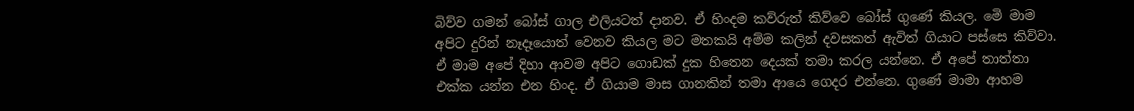බිව්ව ගමන් බෝස් ගාල එලියටත් දානව. ඒ හිංදම කව්රුත් කිව්වෙ බෝස් ගුණේ කියල. මෙි මාම අපිට දුරින් නෑදෑයොත් වෙනව කියල මට මතකයි අම්ම කලින් දවසකත් ඇවිත් ගියාට පස්සෙ කිව්වා. ඒ මාම අපේ දිහා ආවම අපිට ගොඩක් දුක හිතෙන දෙයක් තමා කරල යන්නෙ. ඒ අපේ තාත්තා එක්ක යන්න එන හිංද. ඒ ගියාම මාස ගානකින් තමා ආයෙ ගෙදර එන්නෙ. ගුණේ මාමා ආහම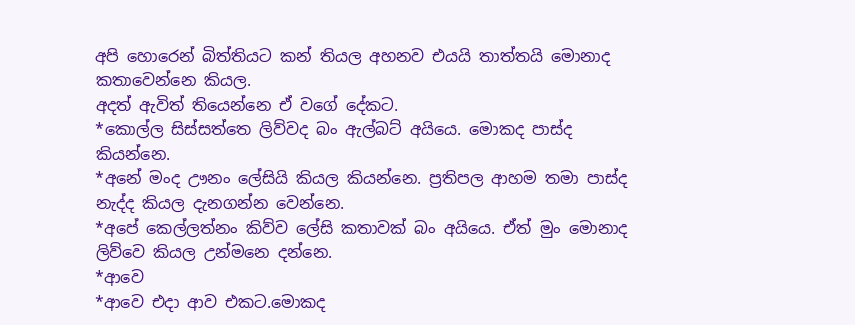අපි හොරෙන් බිත්තියට කන් තියල අහනව එයයි තාත්තයි මොනාද කතාවෙන්නෙ කියල.
අදත් ඇවිත් තියෙන්නෙ ඒ වගේ දේකට.
*කොල්ල සිස්සත්තෙ ලිව්වද බං ඇල්බට් අයියෙ. මොකද පාස්ද කියන්නෙ.
*අනේ මංද ඌනං ලේසියි කියල කියන්නෙ. ප්‍රතිපල ආහම තමා පාස්ද නැද්ද කියල දැනගන්න වෙන්නෙ.
*අපේ කෙල්ලත්නං කිව්ව ලේසි කතාවක් බං අයියෙ. ඒත් මුං මොනාද ලිව්වෙ කියල උන්මනෙ දන්නෙ.
*ආවෙ
*ආවෙ එදා ආව එකට.මොකද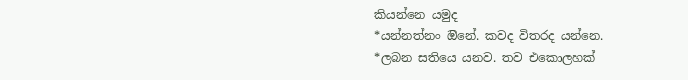කියන්නෙ යමුද
*යන්නත්නං ඔිනේ. කවද විතරද යන්නෙ.
*ලබන සතියෙ යනව. තව එකොලහක්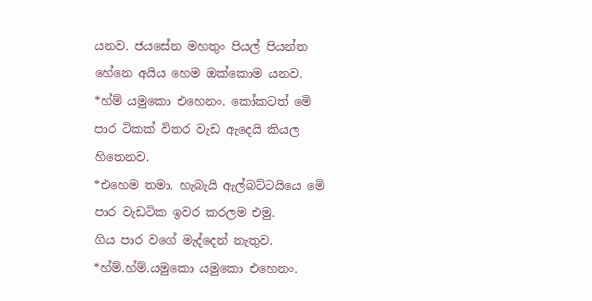යනව. ජයසේන මහතුං පියල් පියන්ත හේනෙ අයිය හෙම ඔක්කොම යනව.
*හ්ම් යමුකො එහෙනං. කෝකටත් මෙි පාර ටිකක් විතර වැඩ ඇදෙයි කියල හිතෙනව.
*එහෙම තමා. හැබැයි ඇල්බට්ටයියෙ මෙි පාර වැඩටික ඉවර කරලම එමු.
ගිය පාර වගේ මැද්දෙන් නැතුව.
*හ්ම්.හ්ම්.යමුකො යමුකො එහෙනං.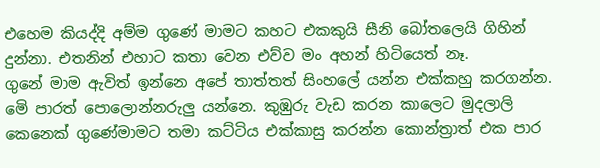එහෙම කියද්දි අම්ම ගුණේ මාමට කහට එකකුයි සීනි බෝතලෙයි ගිහින් දුන්නා. එතනින් එහාට කතා වෙන එව්ව මං අහන් හිටියෙත් නෑ.
ගුනේ මාම ඇවිත් ඉන්නෙ අපේ තාත්තත් සිංහලේ යන්න එක්කහු කරගන්න.
මෙි පාරත් පොලොන්නරුලු යන්නෙ. කුඹුරු වැඩ කරන කාලෙට මුදලාලි කෙනෙක් ගුණේමාමට තමා කට්ටිය එක්කාසු කරන්න කොන්ත්‍රාත් එක පාර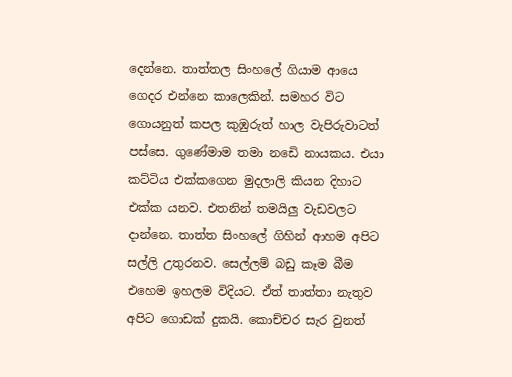දෙන්නෙ. තාත්තල සිංහලේ ගියාම ආයෙ ගෙදර එන්නෙ කාලෙකින්. සමහර විට ගොයනුත් කපල කුඹුරුත් හාල වැපිරුවාටත් පස්සෙ. ගුණේමාම තමා නඩෙි නායකය. එයා කට්ටිය එක්කගෙන මුදලාලි කියන දිහාට එක්ක යනව. එතනින් තමයිලු වැඩවලට දාන්නෙ. තාත්ත සිංහලේ ගිහින් ආහම අපිට සල්ලි උතුරනව. සෙල්ලම් බඩු කෑම බීම එහෙම ඉහලම විදියට. ඒත් තාත්තා නැතුව අපිට ගොඩක් දුකයි. කොච්චර සැර වුනත්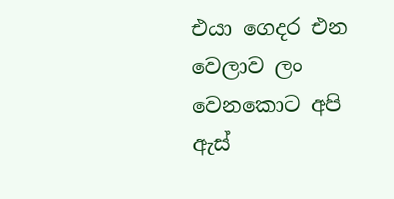එයා ගෙදර එන වෙලාව ලං වෙනකොට අපි ඇස්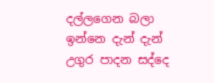දල්ලගෙන බලා ඉන්නෙ දැන් දැන් උගුර පාදන සද්දෙ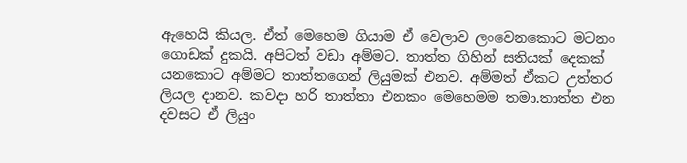ඇහෙයි කියල. ඒත් මෙහෙම ගියාම ඒ වෙලාව ලංවෙනකොට මටනං ගොඩක් දුකයි. අපිටත් වඩා අම්මට. තාත්ත ගිහින් සතියක් දෙකක් යනකොට අම්මට තාත්තගෙන් ලියුමක් එනව. අම්මත් ඒකට උත්තර ලියල දානව. කවදා හරි තාත්තා එනකං මෙහෙමම තමා.තාත්ත එන දවසට ඒ ලියුං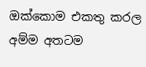ඔක්කොම එකතු කරල අම්ම අතටම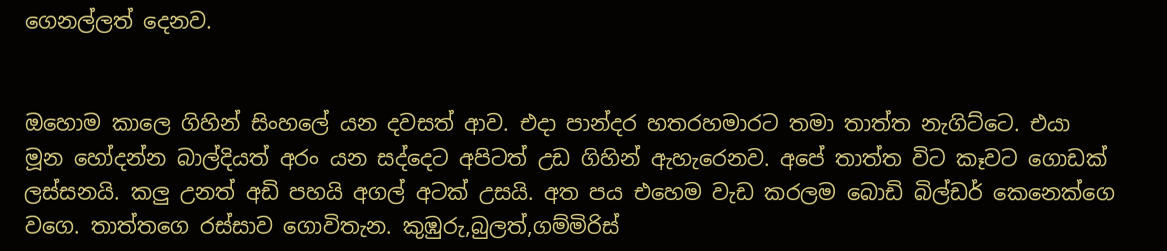ගෙනල්ලත් දෙනව.


ඔහොම කාලෙ ගිහින් සිංහලේ යන දවසත් ආව. එදා පාන්දර හතරහමාරට තමා තාත්ත නැගිට්ටෙ. එයා මූන හෝදන්න බාල්දියත් අරං යන සද්දෙට අපිටත් උඩ ගිහින් ඇහැරෙනව. අපේ තාත්ත විට කෑවට ගොඩක් ලස්සනයි. කලු උනත් අඩි පහයි අගල් අටක් උසයි. අත පය එහෙම වැඩ කරලම බොඩි බිල්ඩර් කෙනෙක්ගෙ වගෙ. තාත්තගෙ රස්සාව ගොවිතැන. කුඹුරු,බුලත්,ගම්මිරිස්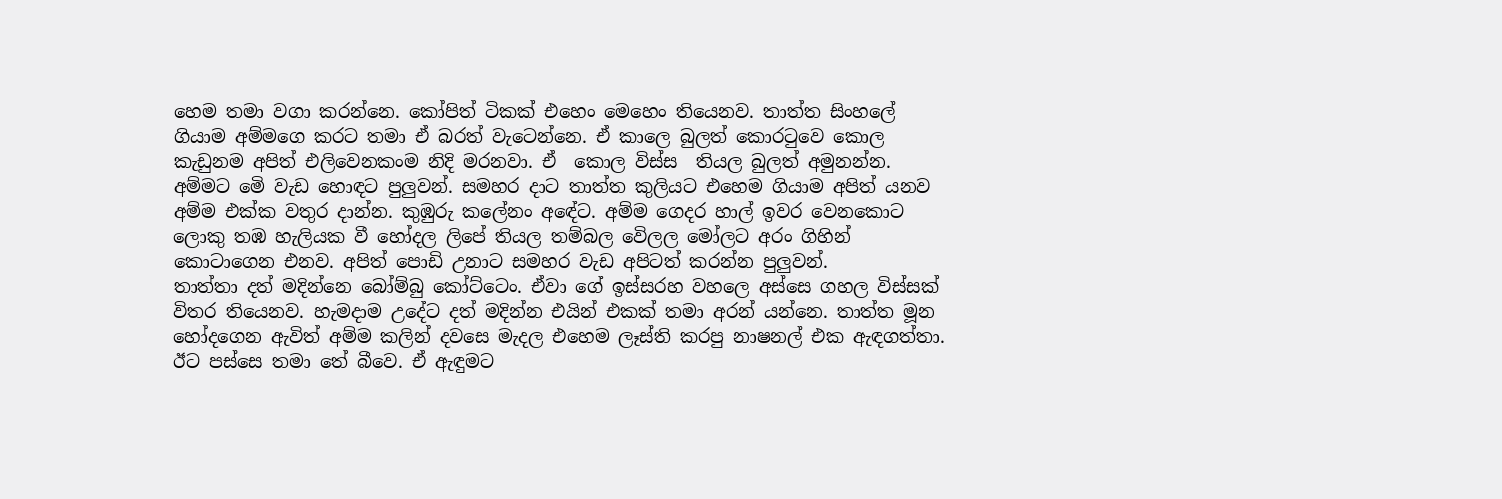හෙම තමා වගා කරන්නෙ. කෝපිත් ටිකක් එහෙං මෙහෙං තියෙනව. තාත්ත සිංහලේ ගියාම අම්මගෙ කරට තමා ඒ බරත් වැටෙන්නෙ. ඒ කාලෙ බුලත් කොරටුවෙ කොල කැඩුනම අපිත් එලිවෙනකංම නිදි මරනවා. ඒ  කොල විස්ස  තියල බුලත් අමුනන්න. අම්මට මෙි වැඩ හොඳට පුලුවන්. සමහර දාට තාත්ත කුලියට එහෙම ගියාම අපිත් යනව අම්ම එක්ක වතුර දාන්න. කුඹුරු කලේනං අඳේට. අම්ම ගෙදර හාල් ඉවර වෙනකොට ලොකු තඹ හැලියක වී හෝදල ලිපේ තියල තම්බල වෙිලල මෝලට අරං ගිහින් කොටාගෙන එනව. අපිත් පොඩි උනාට සමහර වැඩ අපිටත් කරන්න පුලුවන්.
තාත්තා දත් මදින්නෙ බෝම්බු කෝට්ටෙං. ඒවා ගේ ඉස්සරහ වහලෙ අස්සෙ ගහල විස්සක් විතර තියෙනව. හැමදාම උදේට දත් මදින්න එයින් එකක් තමා අරන් යන්නෙ. තාත්ත මූන හෝදගෙන ඇවිත් අම්ම කලින් දවසෙ මැදල එහෙම ලෑස්ති කරපු නාෂනල් එක ඇඳගත්තා. ඊට පස්සෙ තමා තේ බීවෙ. ඒ ඇඳුමට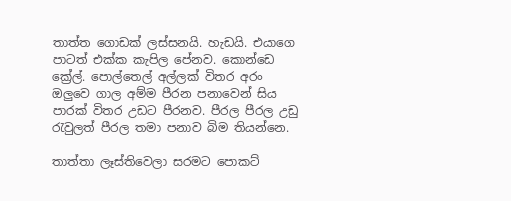තාත්ත ගොඩක් ලස්සනයි. හැඩයි. එයාගෙ පාටත් එක්ක කැපිල පේනව. කොන්ඩෙ ක්‍රේල්. පොල්තෙල් අල්ලක් විතර අරං ඔලුවෙ ගාල අම්ම පීරන පනාවෙන් සිය පාරක් විතර උඩට පීරනව. පීරල පීරල උඩු රැවුලත් පීරල තමා පනාව බිම තියන්නෙ.

තාත්තා ලෑස්තිවෙලා සරමට පොකට්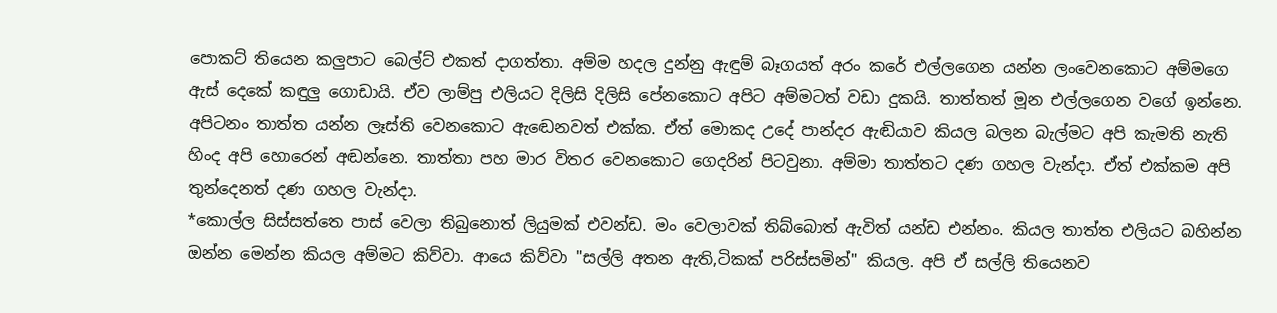පොකට් තියෙන කලුපාට බෙල්ට් එකත් දාගත්තා. අම්ම හදල දුන්නු ඇඳුම් බෑගයත් අරං කරේ එල්ලගෙන යන්න ලංවෙනකොට අම්මගෙ ඇස් දෙකේ කඳුලු ගොඩායි. ඒව ලාම්පු එලියට දිලිසි දිලිසි පේනකොට අපිට අම්මටත් වඩා දුකයි. තාත්තත් මූන එල්ලගෙන වගේ ඉන්නෙ. අපිටනං තාත්ත යන්න ලෑස්ති වෙනකොට ඇඬෙනවත් එක්ක. ඒත් මොකද උදේ පාන්දර ඇඬියාව කියල බලන බැල්මට අපි කැමති නැති හිංද අපි හොරෙන් අඬන්නෙ. තාත්තා පහ මාර විතර වෙනකොට ගෙදරින් පිටවුනා. අම්මා තාත්තට දණ ගහල වැන්දා. ඒත් එක්කම අපි තුන්දෙනත් දණ ගහල වැන්දා.
*කොල්ල සිස්සත්තෙ පාස් වෙලා තිබුනොත් ලියුමක් එවන්ඩ. මං වෙලාවක් තිබ්බොත් ඇවිත් යන්ඩ එන්නං. කියල තාත්ත එලියට බහින්න ඔන්න මෙන්න කියල අම්මට කිව්වා. ආයෙ කිව්වා "සල්ලි අතන ඇති,ටිකක් පරිස්සමින්" කියල. අපි ඒ සල්ලි තියෙනව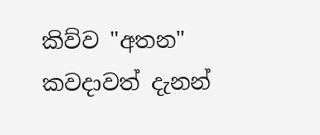කිව්ව "අතන" කවදාවත් දැනන්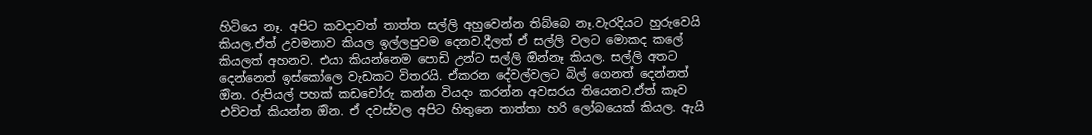හිටියෙ නෑ. අපිට කවදාවත් තාත්ත සල්ලි අහුවෙන්න තිබ්බෙ නෑ.වැරදියට හුරුවෙයි කියල.ඒත් උවමනාව කියල ඉල්ලපුවම දෙනව.දීලත් ඒ සල්ලි වලට මොකද කලේ කියලත් අහනව. එයා කියන්නෙම පොඩි උන්ට සල්ලි ඔින්නෑ කියල. සල්ලි අතට දෙන්නෙත් ඉස්කෝලෙ වැඩකට විතරයි. ඒකරන දේවල්වලට බිල් ගෙනත් දෙන්නත් ඔින. රුපියල් පහක් කඩචෝරු කන්න වියදං කරන්න අවසරය තියෙනව.ඒත් කෑව එව්වත් කියන්න ඔින. ඒ දවස්වල අපිට හිතුනෙ තාත්තා හරි ලෝබයෙක් කියල. ඇයි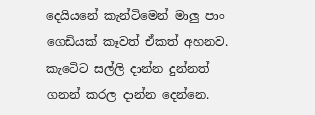දෙයියනේ කැන්ටිමෙන් මාලු පාං ගෙඩියක් කෑවත් ඒකත් අහනව. කැටෙිට සල්ලි දාන්න දුන්නත් ගනන් කරල දාන්න දෙන්නෙ.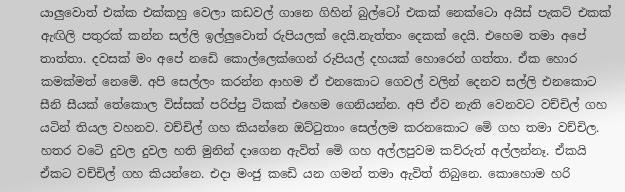යාලුවොත් එක්ක එක්කහු වෙලා කඩවල් ගානෙ ගිහින් බුල්ටෝ එකක් නෙක්ටො අයිස් පැකට් එකක් ඇඟිලි පතුරක් කන්න සල්ලි ඉල්ලුවොත් රුපියලක් දෙයි.නැත්තං දෙකක් දෙයි. එහෙම තමා අපේ තාත්තා. දවසක් මං අපේ නඩෙි කොල්ලෙක්ගෙන් රුපියල් දහයක් හොරෙන් ගත්තා. ඒක හොර කමක්මත් නෙමෙි. අපි සෙල්ලං කරන්න ආහම ඒ එනකොට ගෙවල් වලින් දෙනව සල්ලි එනකොට සීනි සීයක් තේකොල විස්සක් පරිප්පු ටිකක් එහෙම ගෙනියන්න. අපි ඒව නැති වෙනවට වච්චිල් ගහ යටින් තියල වහනව. වච්චිල් ගහ කියන්නෙ ඔට්ටුතාං සෙල්ලම කරනකොට මෙි ගහ තමා වච්චිල. හතර වටෙි දුවල දුවල හති මුනින් දාගෙන ඇවිත් මෙි ගහ අල්ලපුවම කව්රුත් අල්ලන්නෑ. ඒකයි ඒකට වච්චිල් ගහ කියන්නෙ. එදා මංජු කඩෙි යන ගමන් තමා ඇවිත් තිබුනෙ. කොහොම හරි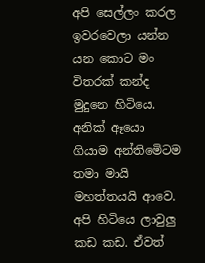අපි සෙල්ලං කරල ඉවරවෙලා යන්න යන කොට මං විතරක් කන්ද මුදුනෙ හිටියෙ. අනික් ඈයො ගියාම අන්තිමෙිටම තමා මායි මහත්තයයි ආවෙ. අපි හිටියෙ ලාවුලු කඩ කඩ. ඒවත්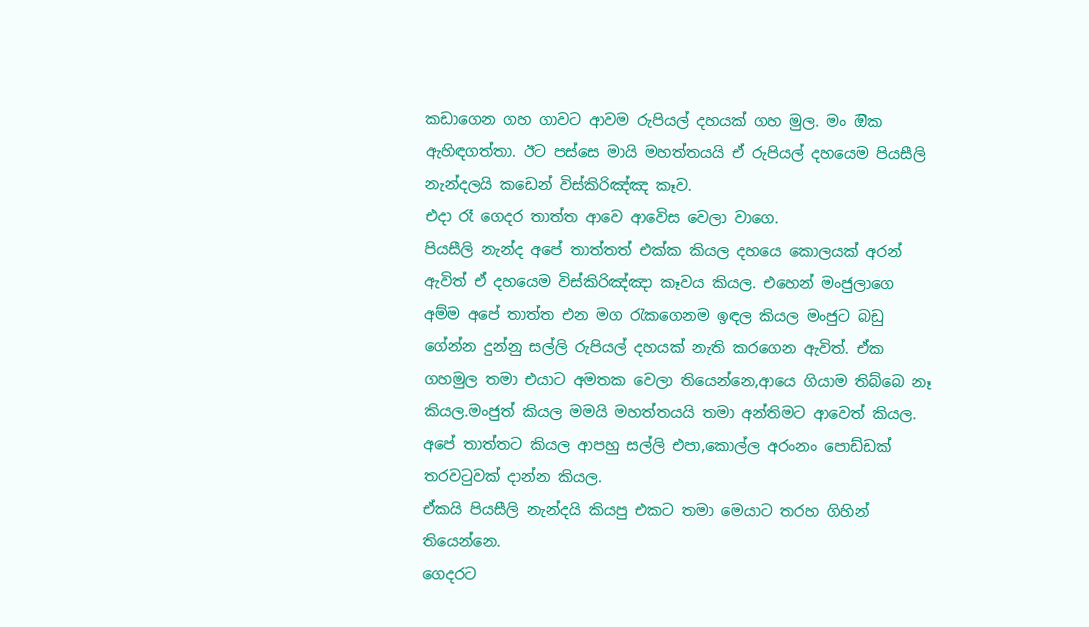කඩාගෙන ගහ ගාවට ආවම රුපියල් දහයක් ගහ මුල. මං ඔික ඇහිඳගත්තා. ඊට පස්සෙ මායි මහත්තයයි ඒ රුපියල් දහයෙම පියසීලි නැන්දලයි කඩෙන් විස්කිරිඤ්ඤ කෑව.
එදා රෑ ගෙදර තාත්ත ආවෙ ආවෙිස වෙලා වාගෙ.
පියසීලි නැන්ද අපේ තාත්තත් එක්ක කියල දහයෙ කොලයක් අරන් ඇවිත් ඒ දහයෙම විස්කිරිඤ්ඤා කෑවය කියල. එහෙන් මංජුලාගෙ අම්ම අපේ තාත්ත එන මග රැකගෙනම ඉඳල කියල මංජුට බඩු ගේන්න දුන්නු සල්ලි රුපියල් දහයක් නැති කරගෙන ඇවිත්. ඒක ගහමුල තමා එයාට අමතක වෙලා තියෙන්නෙ,ආයෙ ගියාම තිබ්බෙ නෑ කියල.මංජුත් කියල මමයි මහත්තයයි තමා අන්තිමට ආවෙත් කියල. අපේ තාත්තට කියල ආපහු සල්ලි එපා,කොල්ල අරංනං පොඩ්ඩක් තරවටුවක් දාන්න කියල.
ඒකයි පියසීලි නැන්දයි කියපු එකට තමා මෙයාට තරහ ගිහින් තියෙන්නෙ.
ගෙදරට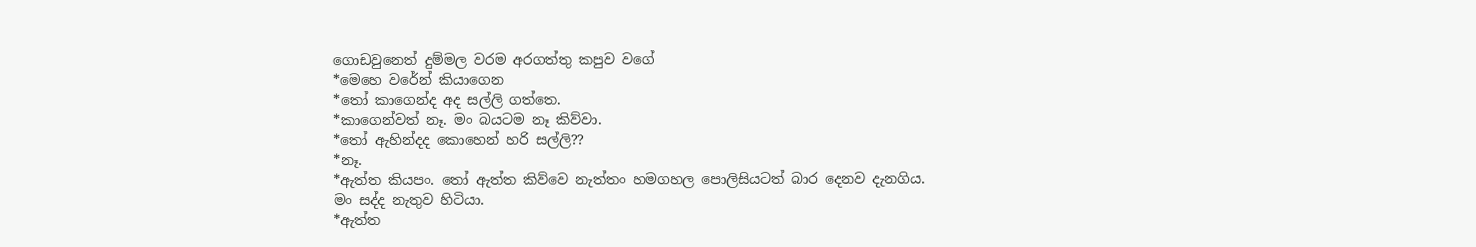ගොඩවුනෙත් දුම්මල වරම අරගත්තු කපුව වගේ
*මෙහෙ වරේන් කියාගෙන
*තෝ කාගෙන්ද අද සල්ලි ගත්තෙ.
*කාගෙන්වත් නෑ. මං බයටම නෑ කිව්වා.
*තෝ ඇහින්දද කොහෙන් හරි සල්ලි??
*නෑ.
*ඇත්ත කියපං. තෝ ඇත්ත කිව්වෙ නැත්තං හමගහල පොලිසියටත් බාර දෙනව දැනගිය.
මං සද්ද නැතුව හිටියා.
*ඇත්ත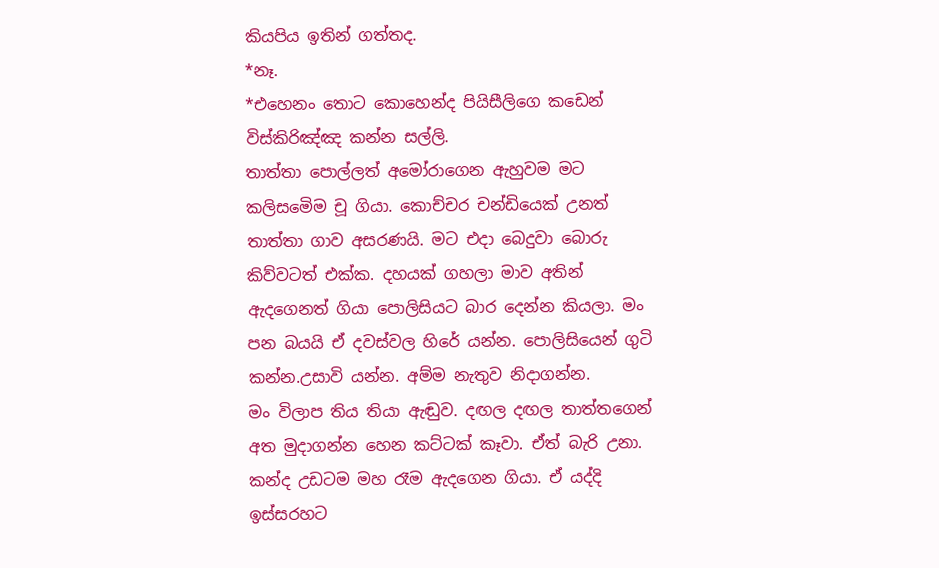කියපිය ඉතින් ගත්තද.
*නෑ.
*එහෙනං තොට කොහෙන්ද පියිසීලිගෙ කඩෙන් විස්කිරිඤ්ඤ කන්න සල්ලි.
තාත්තා පොල්ලත් අමෝරාගෙන ඇහුවම මට කලිසමෙිම චූ ගියා. කොච්චර චන්ඩියෙක් උනත් තාත්තා ගාව අසරණයි. මට එදා බෙදුවා බොරු කිව්වටත් එක්ක. දහයක් ගහලා මාව අතින් ඇදගෙනත් ගියා පොලිසියට බාර දෙන්න කියලා. මං පන බයයි ඒ දවස්වල හිරේ යන්න. පොලිසියෙන් ගුටි කන්න.උසාවි යන්න. අම්ම නැතුව නිදාගන්න.
මං විලාප තිය තියා ඇඬුව. දඟල දඟල තාත්තගෙන් අත මුදාගන්න හෙන කට්ටක් කෑවා. ඒත් බැරි උනා. කන්ද උඩටම මහ රෑම ඇදගෙන ගියා. ඒ යද්දි ඉස්සරහට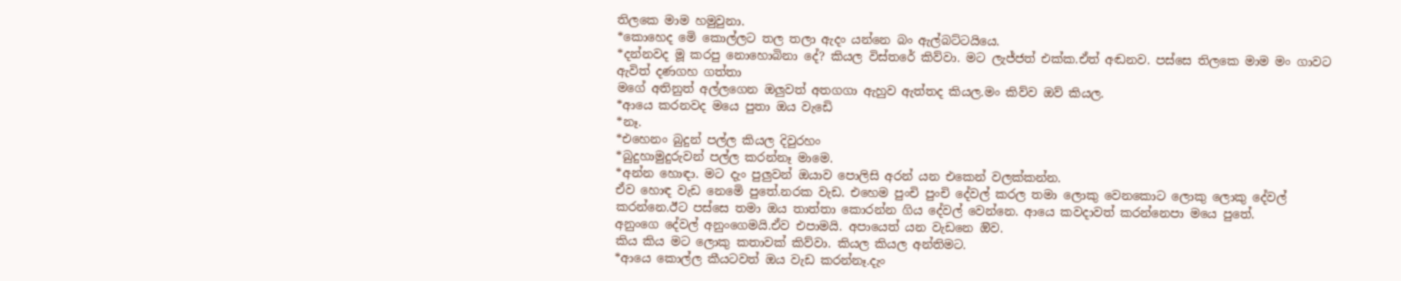තිලකෙ මාම හමුවුනා.
*කොහෙද මෙි කොල්ලට තල තලා ඇදං යන්නෙ බං ඇල්බට්ටයියෙ.
*දන්නවද මූ කරපු නොහොබිනා දේ? කියල විස්තරේ කිව්වා. මට ලැජ්ජත් එක්ක.ඒත් අඬනව. පස්සෙ තිලකෙ මාම මං ගාවට ඇවිත් දණගහ ගත්තා
මගේ අතිනුත් අල්ලගෙන ඔලුවත් අතගගා ඇහුව ඇත්තද කියල.මං කිව්ව ඔව් කියල.
*ආයෙ කරනවද මයෙ පුතා ඔය වැඩෙි
*නෑ.
*එහෙනං බුදුන් පල්ල කියල දිවුරහං
*බුදුහාමුදුරුවන් පල්ල කරන්නෑ මාමෙ.
*අන්න හොඳා. මට දැං පුලුවන් ඔයාව පොලිසි අරන් යන එකෙන් වලක්කන්න.
ඒව හොඳ වැඩ නෙමෙි පුතේ.නරක වැඩ. එහෙම පුංචි පුංචි දේවල් කරල තමා ලොකු වෙනකොට ලොකු ලොකු දේවල් කරන්නෙ.ඊට පස්සෙ තමා ඔය තාත්තා කොරන්න ගිය දේවල් වෙන්නෙ. ආයෙ කවදාවත් කරන්නෙපා මයෙ පුතේ.
අනුංගෙ දේවල් අනුංගෙමයි.ඒව එපාමයි. අපායෙත් යන වැඩනෙ ඔිව.
කිය කිය මට ලොකු කතාවක් කිව්වා. කියල කියල අන්තිමට.
*ආයෙ කොල්ල කීයටවත් ඔය වැඩ කරන්නෑ.දැං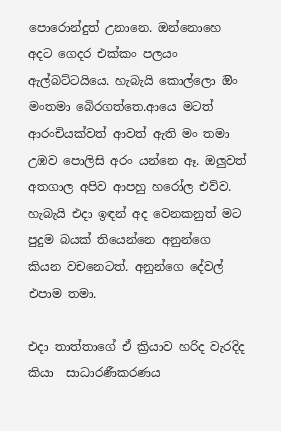පොරොන්දුත් උනානෙ. ඔන්නොහෙ අදට ගෙදර එක්කං පලයං ඇල්බට්ටයියෙ. හැබැයි කොල්ලො ඔිං මංතමා බෙිරගත්තෙ.ආයෙ මටත් ආරංචියක්වත් ආවත් ඇති මං තමා උඹව පොලිසි අරං යන්නෙ ඈ. ඔලුවත් අතගාල අපිව ආපහු හරෝල එව්ව. හැබැයි එදා ඉඳන් අද වෙනකනුත් මට පුදුම බයක් තියෙන්නෙ අනුන්ගෙ කියන වචනෙටත්. අනුන්ගෙ දේවල් එපාම තමා.

එදා තාත්තාගේ ඒ ක්‍රියාව හරිද වැරදිද කියා  සාධාරණීකරණය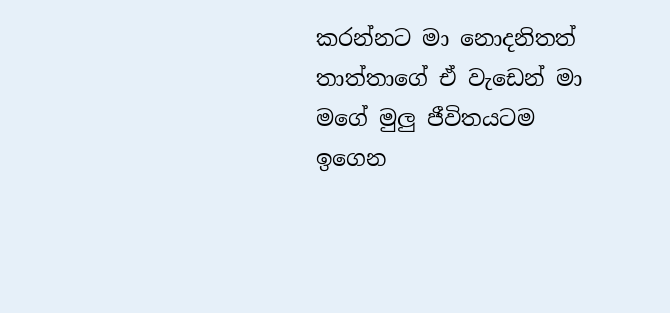කරන්නට මා නොදනිතත් තාත්තාගේ ඒ වැඩෙන් මා මගේ මුලු ජීවිතයටම ඉගෙන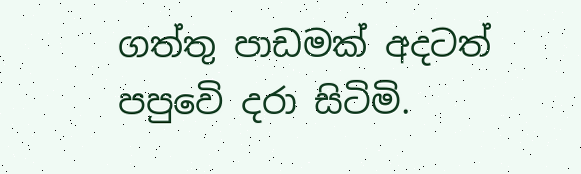ගත්තු පාඩමක් අදටත් පපුවෙි දරා සිටිමි.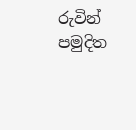රුවින් පමුදිත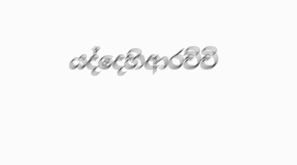යද්දෙහිආරච්චි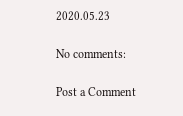2020.05.23

No comments:

Post a Comment